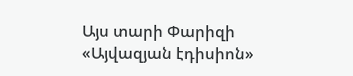Այս տարի Փարիզի «Այվազյան էդիսիոն»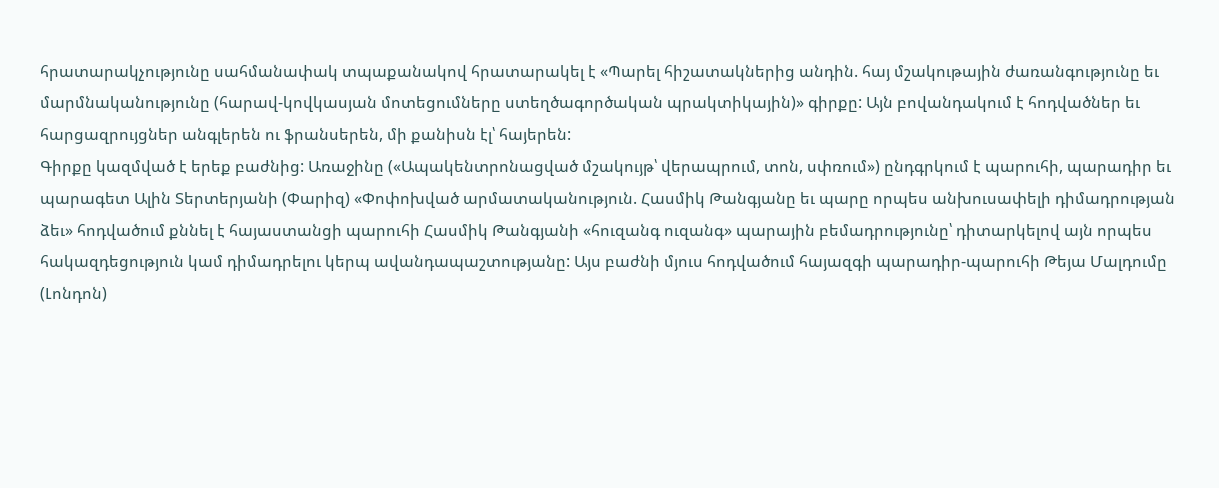հրատարակչությունը սահմանափակ տպաքանակով հրատարակել է «Պարել հիշատակներից անդին. հայ մշակութային ժառանգությունը եւ մարմնականությունը (հարավ-կովկասյան մոտեցումները ստեղծագործական պրակտիկային)» գիրքը: Այն բովանդակում է հոդվածներ եւ հարցազրույցներ անգլերեն ու ֆրանսերեն, մի քանիսն էլ՝ հայերեն:
Գիրքը կազմված է երեք բաժնից: Առաջինը («Ապակենտրոնացված մշակույթ՝ վերապրում, տոն, սփռում») ընդգրկում է պարուհի, պարադիր եւ պարագետ Ալին Տերտերյանի (Փարիզ) «Փոփոխված արմատականություն. Հասմիկ Թանգյանը եւ պարը որպես անխուսափելի դիմադրության ձեւ» հոդվածում քննել է հայաստանցի պարուհի Հասմիկ Թանգյանի «հուզանգ ուզանգ» պարային բեմադրությունը՝ դիտարկելով այն որպես հակազդեցություն կամ դիմադրելու կերպ ավանդապաշտությանը: Այս բաժնի մյուս հոդվածում հայազգի պարադիր-պարուհի Թեյա Մալդումը (Լոնդոն)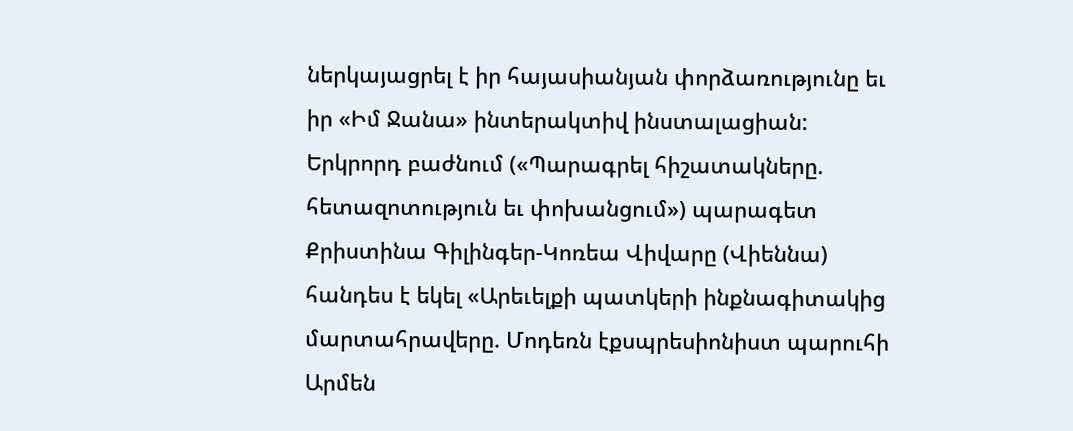ներկայացրել է իր հայասիանյան փորձառությունը եւ իր «Իմ Ջանա» ինտերակտիվ ինստալացիան:
Երկրորդ բաժնում («Պարագրել հիշատակները. հետազոտություն եւ փոխանցում») պարագետ Քրիստինա Գիլինգեր-Կոռեա Վիվարը (Վիեննա) հանդես է եկել «Արեւելքի պատկերի ինքնագիտակից մարտահրավերը. Մոդեռն էքսպրեսիոնիստ պարուհի Արմեն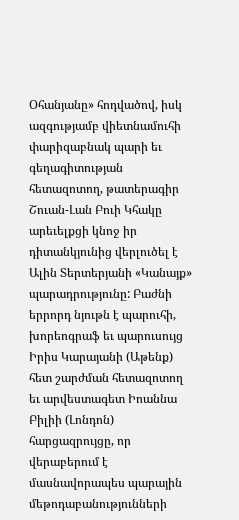Օհանյանը» հոդվածով, իսկ ազգությամբ վիետնամուհի փարիզաբնակ պարի եւ գեղագիտության հետազոտող, թատերագիր Շուան-Լան Բուի Կհակը արեւելքցի կնոջ իր դիտանկյունից վերլուծել է Ալին Տերտերյանի «Կանայք» պարադրությունը: Բաժնի երրորդ նյութն է պարուհի, խորեոգրաֆ եւ պարուսույց Իրիս Կարայանի (Աթենք) հետ շարժման հետազոտող եւ արվեստագետ Իոաննա Բիլիի (Լոնդոն) հարցազրույցը, որ վերաբերում է մասնավորապես պարային մեթոդաբանությունների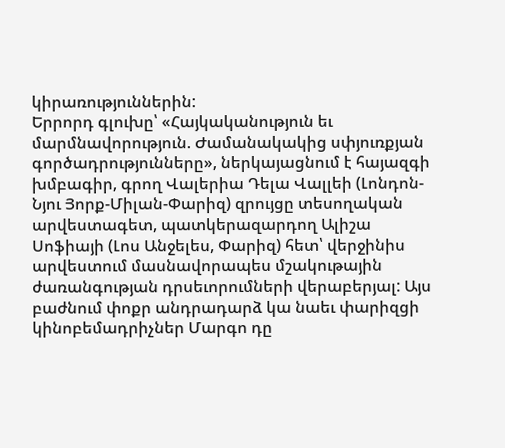կիրառություններին:
Երրորդ գլուխը՝ «Հայկականություն եւ մարմնավորություն. Ժամանակակից սփյուռքյան գործադրությունները», ներկայացնում է հայազգի խմբագիր, գրող Վալերիա Դելա Վալլեի (Լոնդոն-Նյու Յորք-Միլան-Փարիզ) զրույցը տեսողական արվեստագետ, պատկերազարդող Ալիշա Սոֆիայի (Լոս Անջելես, Փարիզ) հետ՝ վերջինիս արվեստում մասնավորապես մշակութային ժառանգության դրսեւորումների վերաբերյալ: Այս բաժնում փոքր անդրադարձ կա նաեւ փարիզցի կինոբեմադրիչներ Մարգո դը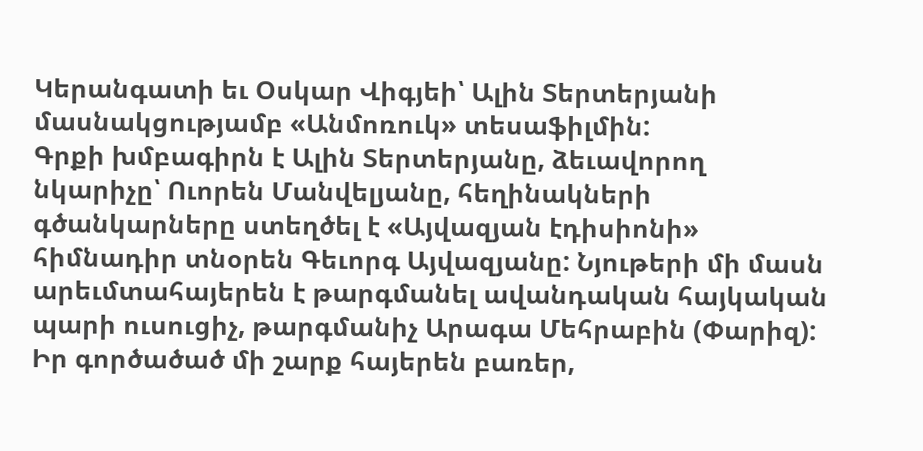Կերանգատի եւ Օսկար Վիգյեի՝ Ալին Տերտերյանի մասնակցությամբ «Անմոռուկ» տեսաֆիլմին:
Գրքի խմբագիրն է Ալին Տերտերյանը, ձեւավորող նկարիչը՝ Ուորեն Մանվելյանը, հեղինակների գծանկարները ստեղծել է «Այվազյան էդիսիոնի» հիմնադիր տնօրեն Գեւորգ Այվազյանը: Նյութերի մի մասն արեւմտահայերեն է թարգմանել ավանդական հայկական պարի ուսուցիչ, թարգմանիչ Արագա Մեհրաբին (Փարիզ): Իր գործածած մի շարք հայերեն բառեր,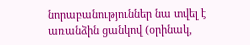նորաբանություններ նա տվել է առանձին ցանկով (օրինակ,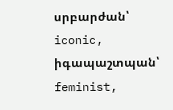սրբարժան՝ iconic, իգապաշտպան՝ feminist,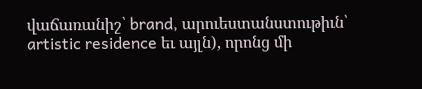վաճառանիշ՝ brand, արուեստանստութիւն՝ artistic residence եւ այլն), որոնց մի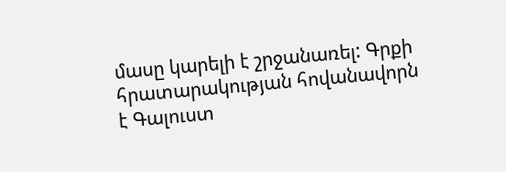մասը կարելի է շրջանառել: Գրքի հրատարակության հովանավորն է Գալուստ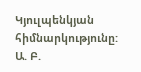Կյուլպենկյան հիմնարկությունը:
Ա. Բ.